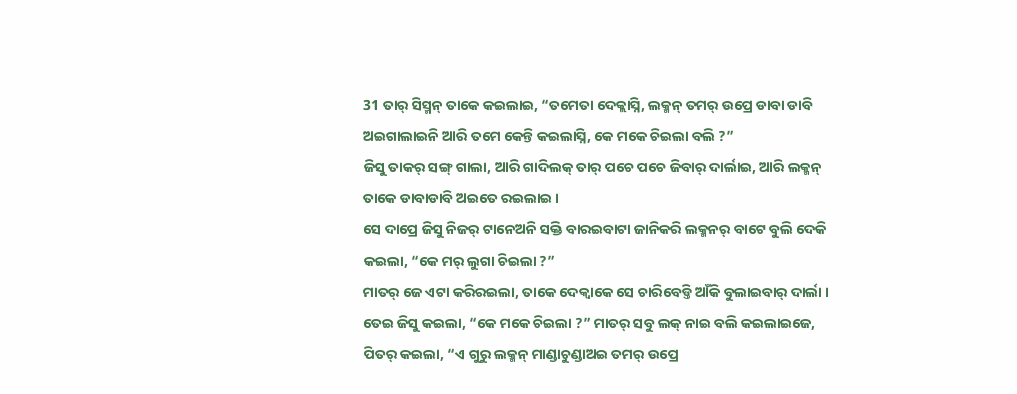31 ତାର୍ ସିସ୍ମନ୍ ତାକେ କଇଲାଇ, “ତମେତା ଦେକ୍ଲାସ୍ନି, ଲକ୍ମନ୍ ତମର୍ ଉପ୍ରେ ଡାବା ଡାବି ଅଇଗାଲାଇନି ଆରି ତମେ କେନ୍ତି କଇଲାସ୍ନି, କେ ମକେ ଚିଇଲା ବଲି ?”
ଜିସୁ ତାକର୍ ସଙ୍ଗ୍ ଗାଲା, ଆରି ଗାଦିଲକ୍ ତାର୍ ପଚେ ପଚେ ଜିବାର୍ ଦାର୍ଲାଇ, ଆରି ଲକ୍ମନ୍ ତାକେ ଡାବାଡାବି ଅଇତେ ରଇଲାଇ ।
ସେ ଦାପ୍ରେ ଜିସୁ ନିଜର୍ ଟାନେଅନି ସକ୍ତି ବାରଇବାଟା ଜାନିକରି ଲକ୍ମନର୍ ବାଟେ ବୁଲି ଦେକି କଇଲା, “କେ ମର୍ ଲୁଗା ଚିଇଲା ?”
ମାତର୍ ଜେ ଏଟା କରିରଇଲା, ତାକେ ଦେକ୍ବାକେ ସେ ଚାରିବେଡ୍ତି ଆଁକି ବୁଲାଇବାର୍ ଦାର୍ଲା ।
ତେଇ ଜିସୁ କଇଲା, “କେ ମକେ ଚିଇଲା ?” ମାତର୍ ସବୁ ଲକ୍ ନାଇ ବଲି କଇଲାଇଜେ, ପିତର୍ କଇଲା, “ଏ ଗୁରୁ ଲକ୍ମନ୍ ମାଣ୍ଡାଚୁଣ୍ଡାଅଇ ତମର୍ ଉପ୍ରେ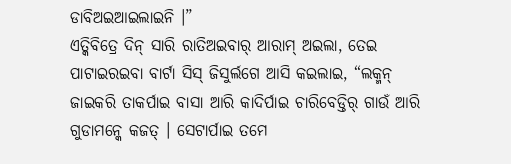ଡାବିଅଇଆଇଲାଇନି ।”
ଏତ୍କିବିତ୍ରେ ଦିନ୍ ସାରି ରାତିଅଇବାର୍ ଆରାମ୍ ଅଇଲା, ତେଇ ପାଟାଇରଇବା ବାର୍ଟା ସିସ୍ ଜିସୁର୍ଲଗେ ଆସି କଇଲାଇ, “ଲକ୍ମନ୍ ଜାଇକରି ତାକର୍ପାଇ ବାସା ଆରି କାଦିର୍ପାଇ ଚାରିବେଡ୍ତିର୍ ଗାଉଁ ଆରି ଗୁଡାମନ୍କେ କଜତ୍ । ସେଟାର୍ପାଇ ତମେ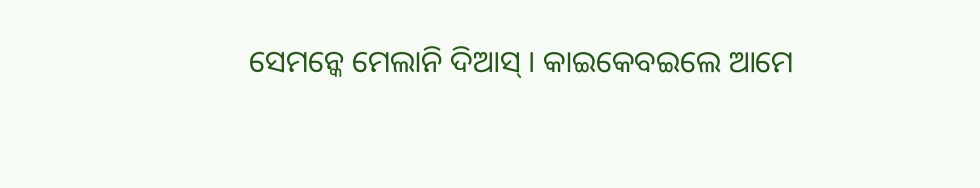ସେମନ୍କେ ମେଲାନି ଦିଆସ୍ । କାଇକେବଇଲେ ଆମେ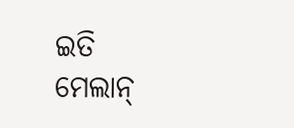ଇତି ମେଲାନ୍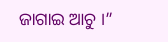ଜାଗାଇ ଆଚୁ ।”